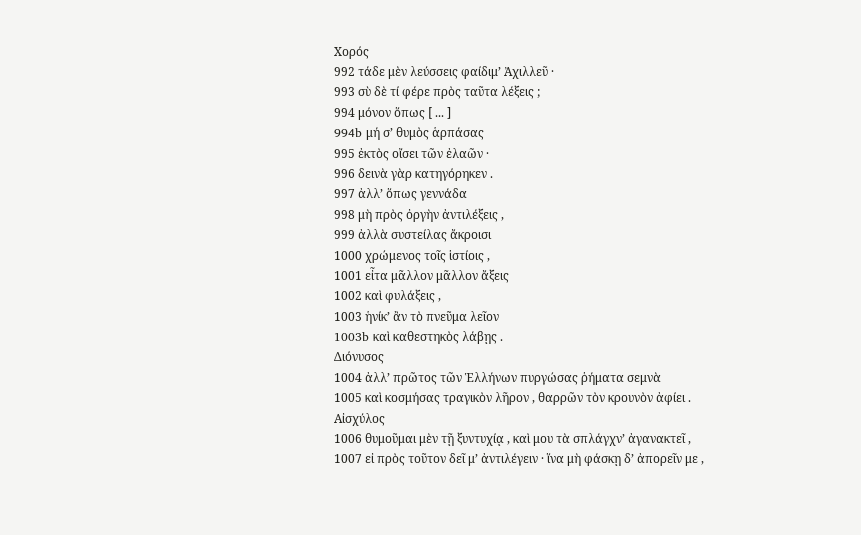Χορός
992 τάδε μὲν λεύσσεις φαίδιμ’ Ἀχιλλεῦ ·
993 σὺ δὲ τί φέρε πρὸς ταῦτα λέξεις ;
994 μόνον ὅπως [ ... ]
994b μή σ’ θυμὸς ἁρπάσας
995 ἐκτὸς οἴσει τῶν ἐλαῶν ·
996 δεινὰ γὰρ κατηγόρηκεν .
997 ἀλλ’ ὅπως γεννάδα
998 μὴ πρὸς ὀργὴν ἀντιλέξεις ,
999 ἀλλὰ συστείλας ἄκροισι
1000 χρώμενος τοῖς ἱστίοις ,
1001 εἶτα μᾶλλον μᾶλλον ἄξεις
1002 καὶ φυλάξεις ,
1003 ἡνίκ’ ἂν τὸ πνεῦμα λεῖον
1003b καὶ καθεστηκὸς λάβῃς .
Διόνυσος
1004 ἀλλ’ πρῶτος τῶν Ἑλλήνων πυργώσας ῥήματα σεμνὰ
1005 καὶ κοσμήσας τραγικὸν λῆρον , θαρρῶν τὸν κρουνὸν ἀφίει .
Αἰσχύλος
1006 θυμοῦμαι μὲν τῇ ξυντυχίᾳ , καὶ μου τὰ σπλάγχν’ ἀγανακτεῖ ,
1007 εἰ πρὸς τοῦτον δεῖ μ’ ἀντιλέγειν · ἵνα μὴ φάσκῃ δ’ ἀπορεῖν με ,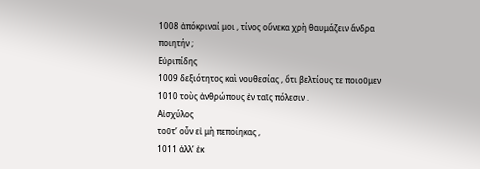1008 ἀπόκριναί μοι , τίνος οὕνεκα χρὴ θαυμάζειν ἄνδρα ποιητήν ;
Εὐριπίδης
1009 δεξιότητος καὶ νουθεσίας , ὅτι βελτίους τε ποιοῦμεν
1010 τοὺς ἀνθρώπους ἐν ταῖς πόλεσιν .
Αἰσχύλος
τοῦτ’ οὖν εἰ μὴ πεποίηκας ,
1011 ἀλλ’ ἐκ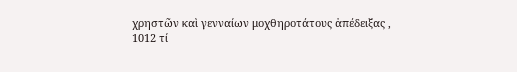χρηστῶν καὶ γενναίων μοχθηροτάτους ἀπέδειξας ,
1012 τί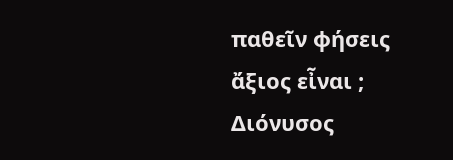παθεῖν φήσεις ἄξιος εἶναι ;
Διόνυσος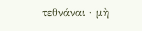τεθνάναι · μὴ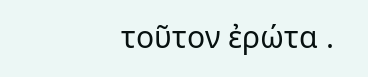τοῦτον ἐρώτα .